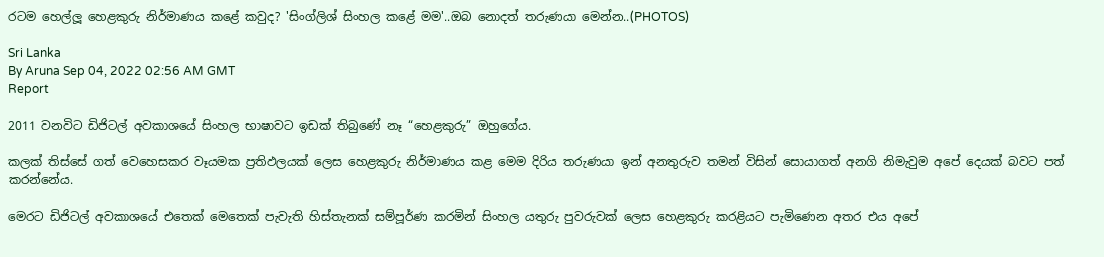රටම හෙල්ලූ හෙළකුරු නිර්මාණය කළේ කවුද? 'සිංග්ලිශ් සිංහල කළේ මම'..ඔබ නොදත් තරුණයා මෙන්න..(PHOTOS)

Sri Lanka
By Aruna Sep 04, 2022 02:56 AM GMT
Report

2011 වනවිට ඩිජිටල් අවකාශයේ සිංහල භාෂාවට ඉඩක් තිබුණේ නෑ “හෙළකුරු” ඔහුගේය.

කලක් තිස්සේ ගත් වෙහෙසකර වෑයමක ප්‍රතිඵලයක් ලෙස හෙළකුරු නිර්මාණය කළ මෙම දිරිය තරුණයා ඉන් අනතුරුව තමන් විසින් සොයාගත් අනගි නිමැවුම අපේ දෙයක් බවට පත් කරන්නේය.

මෙරට ඩිජිටල් අවකාශයේ එතෙක් මෙතෙක් පැවැති හිස්තැනක් සම්පූර්ණ කරමින් සිංහල යතුරු පුවරුවක් ලෙස හෙළකුරු කරළියට පැමිණෙන අතර එය අපේ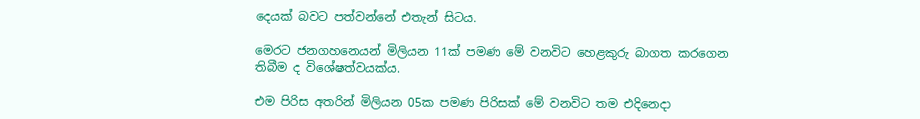දෙයක් බවට පත්වන්නේ එතැන් සිටය.

මෙරට ජනගහනෙයන් මිලියන 11ක් පමණ මේ වනවිට හෙළකුරු බාගත කරගෙන තිබීම ද විශේෂත්වයක්ය.

එම පිරිස අතරින් මිලියන 05ක පමණ පිරිසක් මේ වනවිට තම එදිනෙදා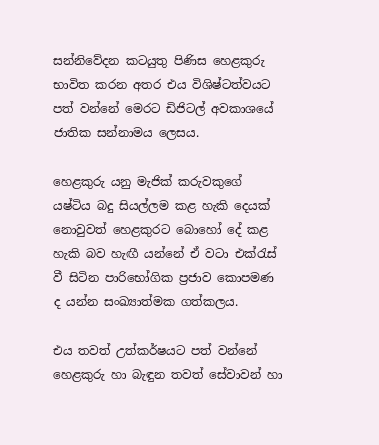සන්නිවේදන කටයුතු පිණිස හෙළකුරු භාවිත කරන අතර එය විශිෂ්ටත්වයට පත් වන්නේ මෙරට ඩිජිටල් අවකාශයේ ජාතික සන්නාමය ලෙසය.

හෙළකුරු යනු මැජික් කරුවකුගේ යෂ්ටිය බදු සියල්ලම කළ හැකි දෙයක් නොවුවත් හෙළකුරට බොහෝ දේ කළ හැකි බව හැඟී යන්නේ ඒ වටා එක්රැස් වී සිටින පාරිභෝගික ප්‍රජාව කොපමණ ද යන්න සංඛ්‍යාත්මක ගත්කලය.

එය තවත් උත්කර්ෂයට පත් වන්නේ හෙළකුරු හා බැඳුන තවත් සේවාවන් හා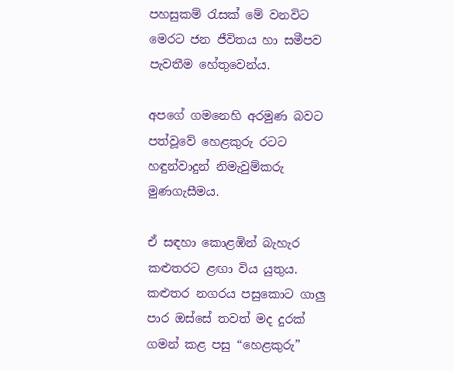පහසුකම් රැසක් මේ වනවිට මෙරට ජන ජීවිතය හා සමීපව පැවතීම හේතුවෙන්ය.

අපගේ ගමනෙහි අරමුණ බවට පත්වූවේ හෙළකුරු රටට හඳුන්වාදුන් නිමැවුම්කරු මුණගැසීමය.

ඒ සඳහා කොළඹින් බැහැර කළුතරට ළඟා විය යුතුය. කළුතර නගරය පසුකොට ගාලු පාර ඔස්සේ තවත් මද දුරක් ගමන් කළ පසු “හෙළකුරු”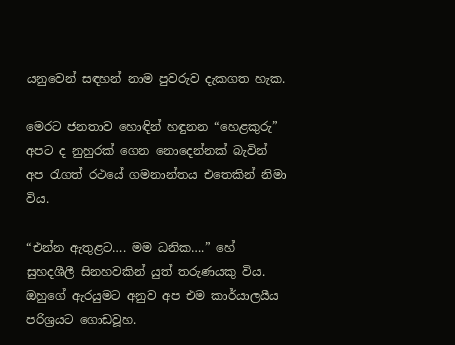යනුවෙන් සඳහන් නාම පුවරුව දැකගත හැක.

මෙරට ජනතාව හොඳින් හඳුනන “හෙළකුරු” අපට ද නුහුරක් ගෙන නොදෙන්නක් බැවින් අප රැගත් රථයේ ගමනාන්තය එතෙකින් නිමා විය.

“එන්න ඇතුළට…. මම ධනික….” හේ සුහදශීලී සිනහවකින් යුත් තරුණයකු විය. ඔහුගේ ඇරයුමට අනුව අප එම කාර්යාලයීය පරිශ්‍රයට ගොඩවූහ.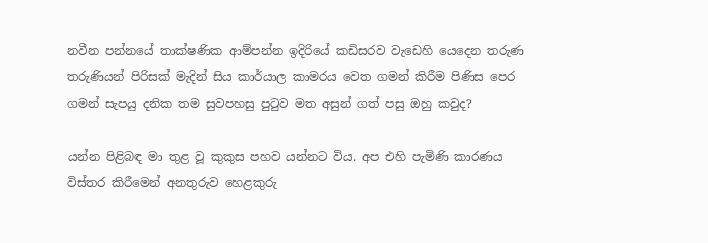නවීන පන්නයේ තාක්ෂණික ආම්පන්න ඉදිරියේ කඩිසරව වැඩෙහි යෙදෙන තරුණ තරුණියන් පිරිසක් මැදින් සිය කාර්යාල කාමරය වෙත ගමන් කිරීම පිණිස පෙර ගමන් සැපයු දනික තම සුවපහසු පුටුව මත අසුන් ගත් පසු ඔහු කවුද?

යන්න පිළිබඳ මා තුළ වූ කුකුස පහව යන්නට විය. අප එහි පැමිණි කාරණය විස්තර කිරීමෙන් අනතුරුව හෙළකුරු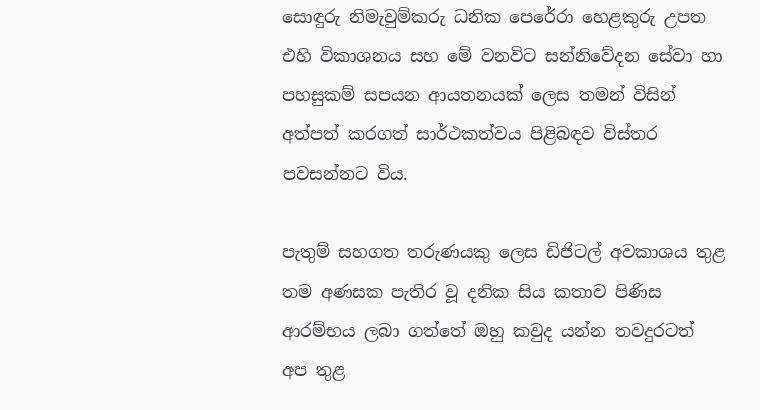සොඳුරු නිමැවුම්කරු ධනික පෙරේරා හෙළකුරු උපත එහි විකාශනය සහ මේ වනවිට සන්නිවේදන සේවා හා පහසුකම් සපයන ආයතනයක් ලෙස තමන් විසින් අත්පත් කරගත් සාර්ථකත්වය පිළිබඳව විස්තර පවසන්නට විය.

පැතුම් සහගත තරුණයකු ලෙස ඩිජිටල් අවකාශය තුළ තම අණසක පැතිර වූ දනික සිය කතාව පිණිස ආරම්භය ලබා ගත්තේ ඔහු කවුද යන්න තවදුරටත් අප තුළ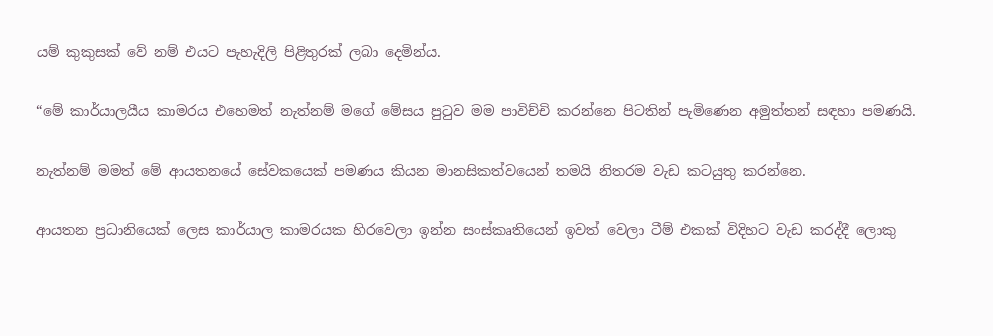යම් කුකුසක් වේ නම් එයට පැහැදිලි පිළිතුරක් ලබා දෙමින්ය.

“මේ කාර්යාලයීය කාමරය එහෙමත් නැත්නම් මගේ මේසය පුටුව මම පාවිච්චි කරන්නෙ පිටතින් පැමිණෙන අමුත්තන් සඳහා පමණයි.

නැත්නම් මමත් මේ ආයතනයේ සේවකයෙක් පමණය කියන මානසිකත්වයෙන් තමයි නිතරම වැඩ කටයුතු කරන්නෙ.

ආයතන ප්‍රධානියෙක් ලෙස කාර්යාල කාමරයක හිරවෙලා ඉන්න සංස්කෘතියෙන් ඉවත් වෙලා ටීම් එකක් විදිහට වැඩ කරද්දී ලොකු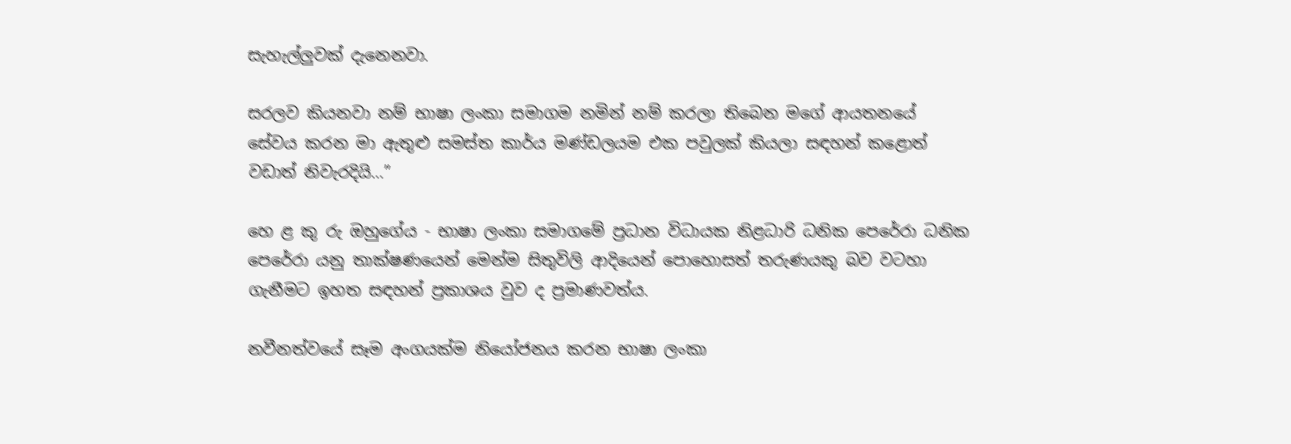සැහැල්ලුවක් දැනෙනවා.

සරලව කියනවා නම් භාෂා ලංකා සමාගම නමින් නම් කරලා තිබෙන මගේ ආයතනයේ සේවය කරන මා ඇතුළු සමස්ත කාර්ය මණ්ඩලයම එක පවුලක් කියලා සඳහන් කළොත් වඩාත් නිවැරදියි…”

හෙ ළ කු රු ඔහුගේය - භාෂා ලංකා සමාගමේ ප්‍රධාන විධායක නිළධාරි ධනික පෙරේරා ධනික පෙරේරා යනු තාක්ෂණයෙන් මෙන්ම සිතුවිලි ආදියෙන් පොහොසත් තරුණයකු බව වටහා ගැනීමට ඉහත සඳහන් ප්‍රකාශය වුව ද ප්‍රමාණවත්ය.

නවීනත්වයේ සෑම අංගයක්ම නියෝජනය කරන භාෂා ලංකා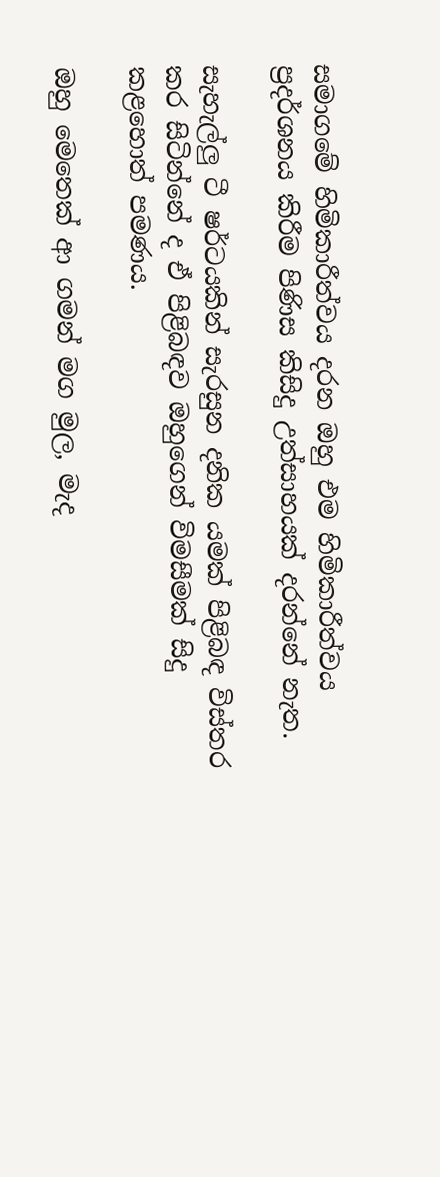සමාගමේ හිමිකාරීත්වය දරන ඔහු එම හිමිකාරීත්වය ප්‍රදර්ශනය කිරීම පිණිස කිසිදු උත්සාහයක් දරන්නේ නැත.

සැහැල්ලු ටී ෂර්ටයකින් සැරසුන දනික යමක් පිළිබඳ විස්තර කර සිටින්නේ ද ඒ පිළිබඳව ඔහුගෙන් විමසීමක් සිදු කළහොත් පමණය.

ඔහු මෙතෙක් ආ ගමන් මග මුල, මැද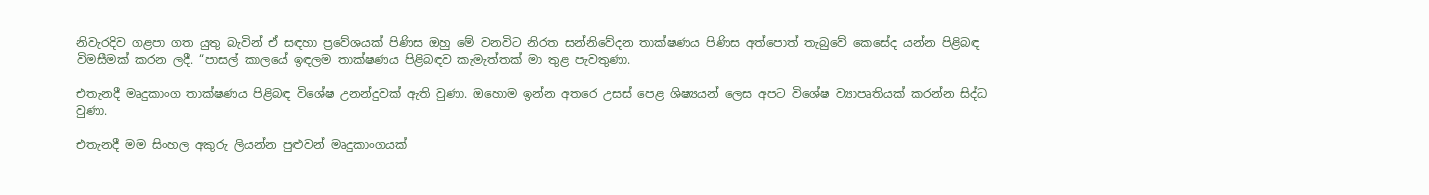නිවැරදිව ගළපා ගත යුතු බැවින් ඒ සඳහා ප්‍රවේශයක් පිණිස ඔහු මේ වනවිට නිරත සන්නිවේදන තාක්ෂණය පිණිස අත්පොත් තැබුවේ කෙසේද යන්න පිළිබඳ විමසීමක් කරන ලදී. “පාසල් කාලයේ ඉඳලම තාක්ෂණය පිළිබඳව කැමැත්තක් මා තුළ පැවතුණා.

එතැනදී මෘදුකාංග තාක්ෂණය පිළිබඳ විශේෂ උනන්දුවක් ඇති වුණා. ඔහොම ඉන්න අතරෙ උසස් පෙළ ශිෂ්‍යයන් ලෙස අපට විශේෂ ව්‍යාපෘතියක් කරන්න සිද්ධ වුණා.

එතැනදී මම සිංහල අකුරු ලියන්න පුළුවන් මෘදුකාංගයක්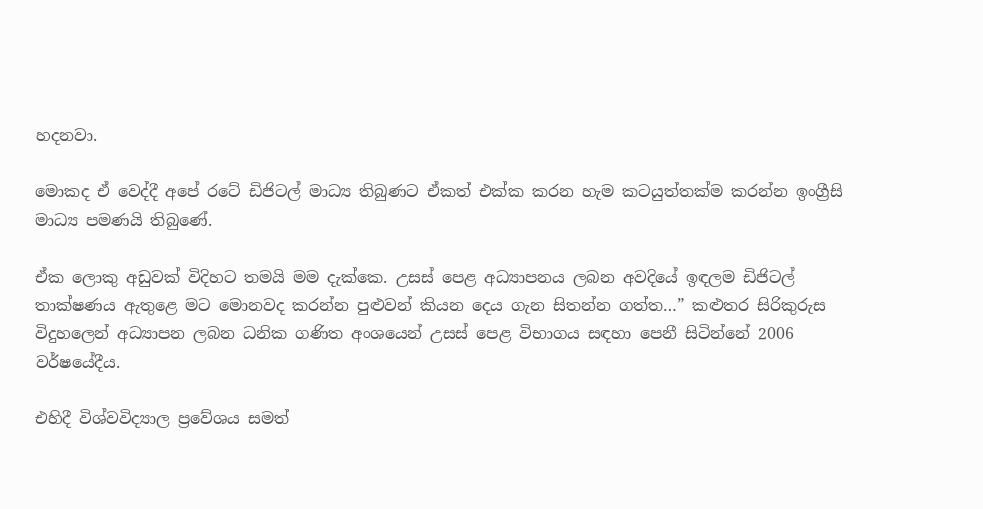හදනවා.

මොකද ඒ වෙද්දී අපේ රටේ ඩිජිටල් මාධ්‍ය තිබුණට ඒකත් එක්ක කරන හැම කටයුත්තක්ම කරන්න ඉංග්‍රීසි මාධ්‍ය පමණයි තිබුණේ.

ඒක ලොකු අඩුවක් විදිහට තමයි මම දැක්කෙ. උසස් පෙළ අධ්‍යාපනය ලබන අවදියේ ඉඳලම ඩිජිටල් තාක්ෂණය ඇතුළෙ මට මොනවද කරන්න පුළුවන් කියන දෙය ගැන සිතන්න ගත්ත…” කළුතර සිරිකුරුස විදුහලෙන් අධ්‍යාපන ලබන ධනික ගණිත අංශයෙන් උසස් පෙළ විභාගය සඳහා පෙනී සිටින්නේ 2006 වර්ෂයේදීය.

එහිදී විශ්වවිද්‍යාල ප්‍රවේශය සමත්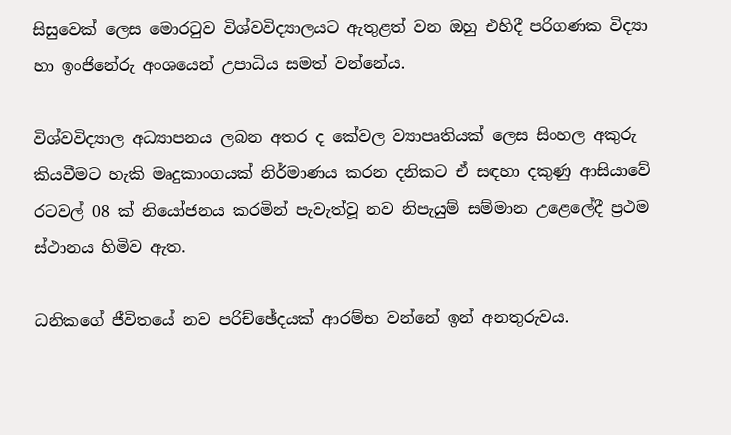සිසුවෙක් ලෙස මොරටුව විශ්වවිද්‍යාලයට ඇතුළත් වන ඔහු එහිදී පරිගණක විද්‍යා හා ඉංජිනේරු අංශයෙන් උපාධිය සමත් වන්නේය.

විශ්වවිද්‍යාල අධ්‍යාපනය ලබන අතර ද කේවල ව්‍යාපෘතියක් ලෙස සිංහල අකුරු කියවීමට හැකි මෘදුකාංගයක් නිර්මාණය කරන දනිකට ඒ සඳහා දකුණු ආසියාවේ රටවල් 08 ක් නියෝජනය කරමින් පැවැත්වූ නව නිපැයුම් සම්මාන උළෙලේදී ප්‍රථම ස්ථානය හිමිව ඇත.

ධනිකගේ ජීවිතයේ නව පරිච්ඡේදයක් ආරම්භ වන්නේ ඉන් අනතුරුවය.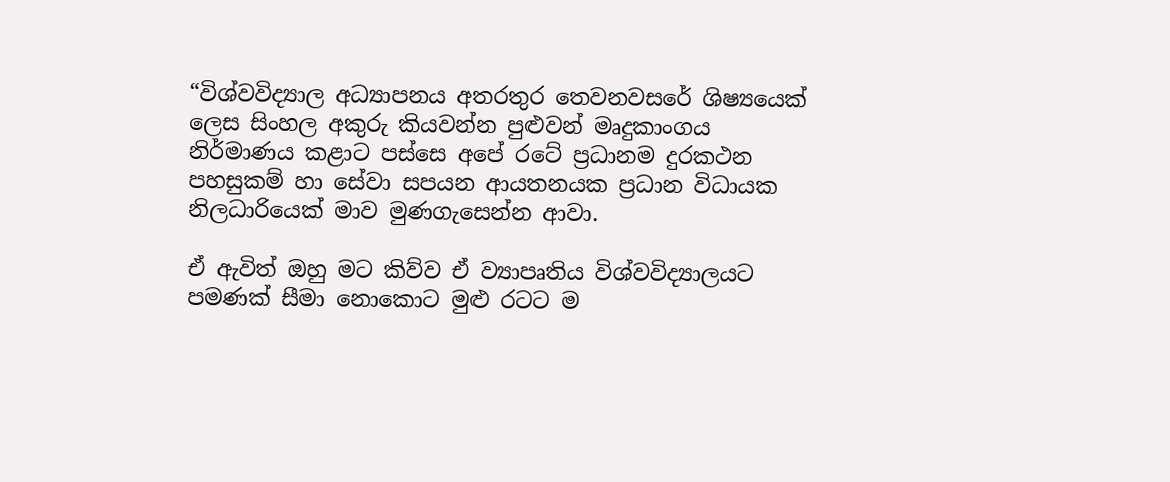“විශ්වවිද්‍යාල අධ්‍යාපනය අතරතුර තෙවනවසරේ ශිෂ්‍යයෙක් ලෙස සිංහල අකුරු කියවන්න පුළුවන් මෘදුකාංගය නිර්මාණය කළාට පස්සෙ අපේ රටේ ප්‍රධානම දුරකථන පහසුකම් හා සේවා සපයන ආයතනයක ප්‍රධාන විධායක නිලධාරියෙක් මාව මුණගැසෙන්න ආවා.

ඒ ඇවිත් ඔහු මට කිව්ව ඒ ව්‍යාපෘතිය විශ්වවිද්‍යාලයට පමණක් සීමා නොකොට මුළු රටට ම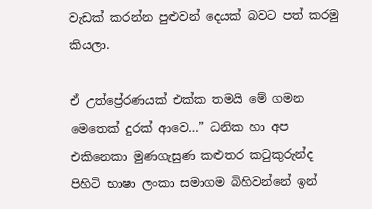වැඩක් කරන්න පුළුවන් දෙයක් බවට පත් කරමු කියලා.

ඒ උත්ප්‍රේරණයක් එක්ක තමයි මේ ගමන මෙතෙක් දුරක් ආවෙ…” ධනික හා අප එකිනෙකා මුණගැසුණ කළුතර කටුකුරුන්ද පිහිටි භාෂා ලංකා සමාගම බිහිවන්නේ ඉන්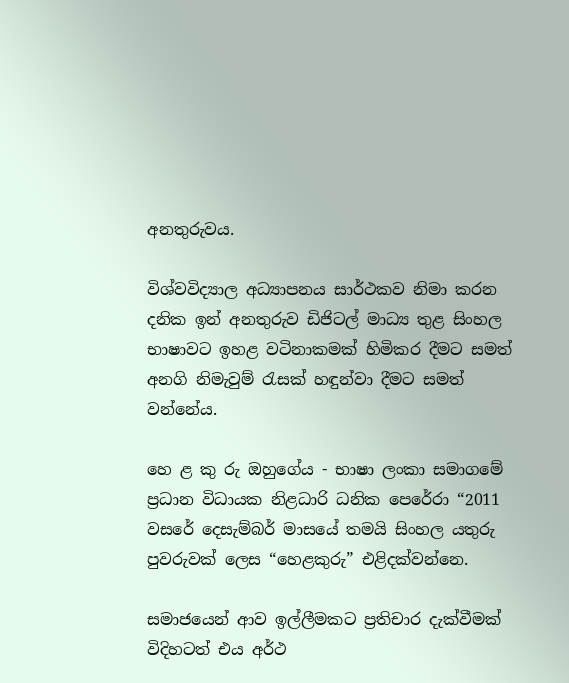අනතුරුවය.

විශ්වවිද්‍යාල අධ්‍යාපනය සාර්ථකව නිමා කරන දනික ඉන් අනතුරුව ඩිජිටල් මාධ්‍ය තුළ සිංහල භාෂාවට ඉහළ වටිනාකමක් හිමිකර දීමට සමත් අනගි නිමැවුම් රැසක් හඳුන්වා දීමට සමත් වන්නේය.

හෙ ළ කු රු ඔහුගේය - භාෂා ලංකා සමාගමේ ප්‍රධාන විධායක නිළධාරි ධනික පෙරේරා “2011 වසරේ දෙසැම්බර් මාසයේ තමයි සිංහල යතුරු පුවරුවක් ලෙස “හෙළකුරු” එළිදක්වන්නෙ.

සමාජයෙන් ආව ඉල්ලීමකට ප්‍රතිචාර දැක්වීමක් විදිහටත් එය අර්ථ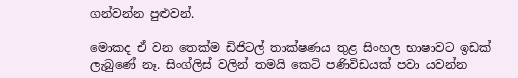ගන්වන්න පුළුවන්.

මොකද ඒ වන තෙක්ම ඩිජිටල් තාක්ෂණය තුළ සිංහල භාෂාවට ඉඩක් ලැබුණේ නෑ. සිංග්ලිස් වලින් තමයි කෙටි පණිවිඩයක් පවා යවන්න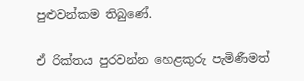පුළුවන්කම තිබුණේ.

ඒ රික්තය පුරවන්න හෙළකුරු පැමිණීමත්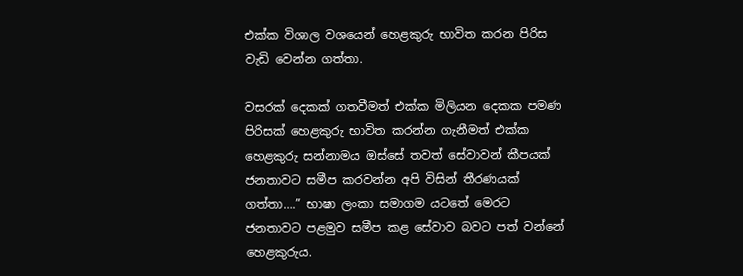එක්ක විශාල වශයෙන් හෙළකුරු භාවිත කරන පිරිස වැඩි වෙන්න ගත්තා.

වසරක් දෙකක් ගතවීමත් එක්ක මිලියන දෙකක පමණ පිරිසක් හෙළකුරු භාවිත කරන්න ගැනීමත් එක්ක හෙළකුරු සන්නාමය ඔස්සේ තවත් සේවාවන් කීපයක් ජනතාවට සමීප කරවන්න අපි විසින් තීරණයක් ගත්තා….” භාෂා ලංකා සමාගම යටතේ මෙරට ජනතාවට පළමුව සමීප කළ සේවාව බවට පත් වන්නේ හෙළකුරුය.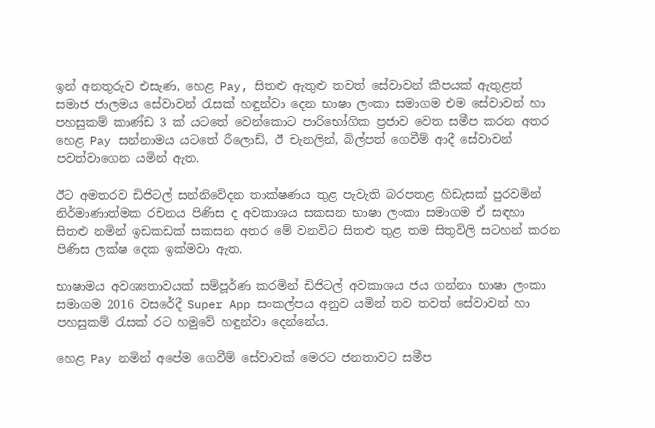ඉන් අනතුරුව එසැණ, හෙළ Pay, සිතළු ඇතුළු තවත් සේවාවන් කීපයක් ඇතුළත් සමාජ ජාලමය සේවාවන් රැසක් හඳුන්වා දෙන භාෂා ලංකා සමාගම එම සේවාවන් හා පහසුකම් කාණ්ඩ 3 ක් යටතේ වෙන්කොට පාරිභෝගික ප්‍රජාව වෙත සමීප කරන අතර හෙළ Pay සන්නාමය යටතේ රීලොඩ්, ඊ චැනලින්, බිල්පත් ගෙවීම් ආදී සේවාවන් පවත්වාගෙන යමින් ඇත.

ඊට අමතරව ඩිජිටල් සන්නිවේදන තාක්ෂණය තුළ පැවැති බරපතළ හිඩැසක් පුරවමින් නිර්මාණාත්මක රචනය පිණිස ද අවකාශය සකසන භාෂා ලංකා සමාගම ඒ සඳහා සිතළු නමින් ඉඩකඩක් සකසන අතර මේ වනවිට සිතළු තුළ තම සිතුවිලි සටහන් කරන පිණිස ලක්ෂ දෙක ඉක්මවා ඇත.

භාෂාමය අවශ්‍යතාවයක් සම්පූර්ණ කරමින් ඩිජිටල් අවකාශය ජය ගන්නා භාෂා ලංකා සමාගම 2016 වසරේදී Super App සංකල්පය අනුව යමින් තව තවත් සේවාවන් හා පහසුකම් රැසක් රට හමුවේ හඳුන්වා දෙන්නේය.

හෙළ Pay නමින් අපේම ගෙවීම් සේවාවක් මෙරට ජනතාවට සමීප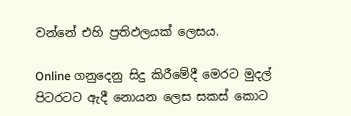වන්නේ එහි ප්‍රතිඵලයක් ලෙසය.

Online ගනුදෙනු සිදු කිරීමේදී මෙරට මුදල් පිටරටට ඇදී නොයන ලෙස සකස් කොට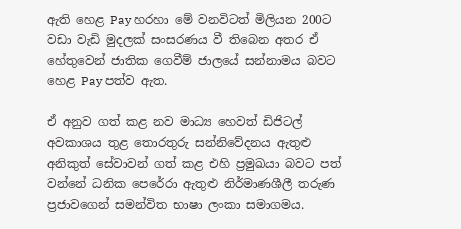ඇති හෙළ Pay හරහා මේ වනවිටත් මිලියන 200ට වඩා වැඩි මුදලක් සංසරණය වී තිබෙන අතර ඒ හේතුවෙන් ජාතික ගෙවීම් ජාලයේ සන්නාමය බවට හෙළ Pay පත්ව ඇත.

ඒ අනුව ගත් කළ නව මාධ්‍ය හෙවත් ඩිජිටල් අවකාශය තුළ තොරතුරු සන්නිවේදනය ඇතුළු අනිකුත් සේවාවන් ගත් කළ එහි ප්‍රමුඛයා බවට පත් වන්නේ ධනික පෙරේරා ඇතුළු නිර්මාණශීලී තරුණ ප්‍රජාවගෙන් සමන්විත භාෂා ලංකා සමාගමය.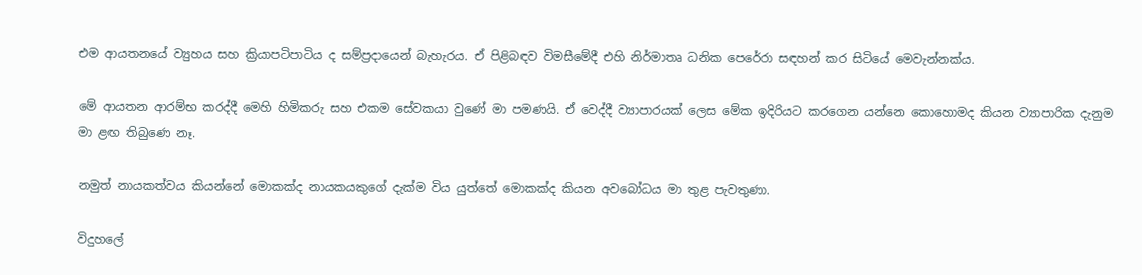එම ආයතනයේ ව්‍යුහය සහ ක්‍රියාපටිපාටිය ද සම්ප්‍රදායෙන් බැහැරය. ඒ පිළිබඳව විමසීමේදී එහි නිර්මාතෘ ධනික පෙරේරා සඳහන් කර සිටියේ මෙවැන්නක්ය.

මේ ආයතන ආරම්භ කරද්දී මෙහි හිමිකරු සහ එකම සේවකයා වුණේ මා පමණයි. ඒ වෙද්දී ව්‍යාපාරයක් ලෙස මේක ඉදිරියට කරගෙන යන්නෙ කොහොමද කියන ව්‍යාපාරික දැනුම මා ළඟ තිබුණෙ නෑ.

නමුත් නායකත්වය කියන්නේ මොකක්ද නායකයකුගේ දැක්ම විය යුත්තේ මොකක්ද කියන අවබෝධය මා තුළ පැවතුණා.

විදුහලේ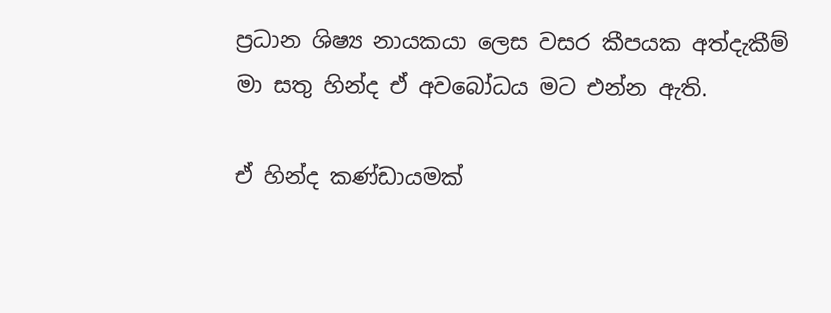ප්‍රධාන ශිෂ්‍ය නායකයා ලෙස වසර කීපයක අත්දැකීම් මා සතු හින්ද ඒ අවබෝධය මට එන්න ඇති.

ඒ හින්ද කණ්ඩායමක්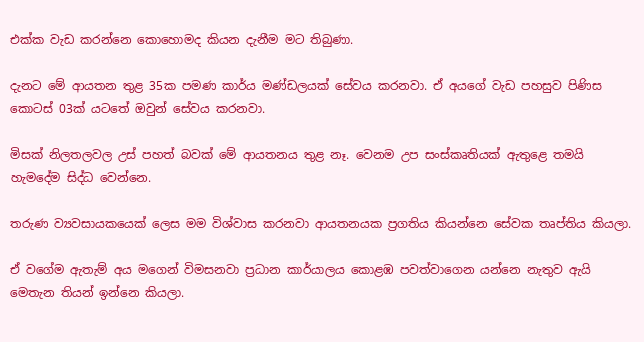එක්ක වැඩ කරන්නෙ කොහොමද කියන දැනීම මට තිබුණා.

දැනට මේ ආයතන තුළ 35ක පමණ කාර්ය මණ්ඩලයක් සේවය කරනවා. ඒ අයගේ වැඩ පහසුව පිණිස කොටස් 03ක් යටතේ ඔවුන් සේවය කරනවා.

මිසක් නිලතලවල උස් පහත් බවක් මේ ආයතනය තුළ නෑ. වෙනම උප සංස්කෘතියක් ඇතුළෙ තමයි හැමදේම සිද්ධ වෙන්නෙ.

තරුණ ව්‍යවසායකයෙක් ලෙස මම විශ්වාස කරනවා ආයතනයක ප්‍රගතිය කියන්නෙ සේවක තෘප්තිය කියලා.

ඒ වගේම ඇතැම් අය මගෙන් විමසනවා ප්‍රධාන කාර්යාලය කොළඹ පවත්වාගෙන යන්නෙ නැතුව ඇයි මෙතැන තියන් ඉන්නෙ කියලා.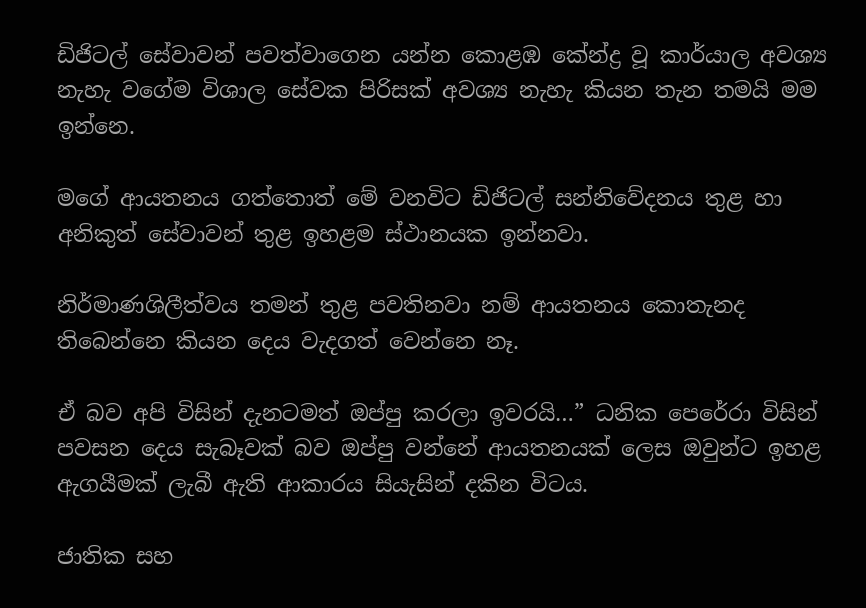ඩිජිටල් සේවාවන් පවත්වාගෙන යන්න කොළඹ කේන්ද්‍ර වූ කාර්යාල අවශ්‍ය නැහැ වගේම විශාල සේවක පිරිසක් අවශ්‍ය නැහැ කියන තැන තමයි මම ඉන්නෙ.

මගේ ආයතනය ගත්තොත් මේ වනවිට ඩිජිටල් සන්නිවේදනය තුළ හා අනිකුත් සේවාවන් තුළ ඉහළම ස්ථානයක ඉන්නවා.

නිර්මාණශිලීත්වය තමන් තුළ පවතිනවා නම් ආයතනය කොතැනද තිබෙන්නෙ කියන දෙය වැදගත් වෙන්නෙ නෑ.

ඒ බව අපි විසින් දැනටමත් ඔප්පු කරලා ඉවරයි…” ධනික පෙරේරා විසින් පවසන දෙය සැබෑවක් බව ඔප්පු වන්නේ ආයතනයක් ලෙස ඔවුන්ට ඉහළ ඇගයීමක් ලැබී ඇති ආකාරය සියැසින් දකින විටය.

ජාතික සහ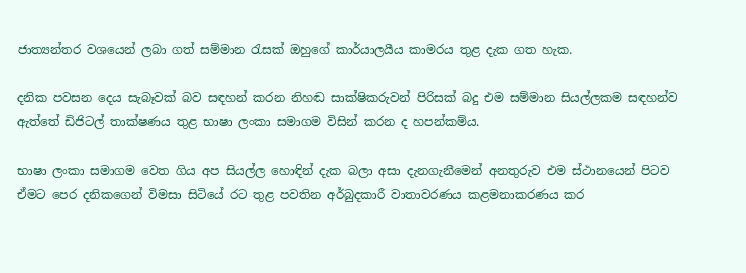ජාත්‍යන්තර වශයෙන් ලබා ගත් සම්මාන රැසක් ඔහුගේ කාර්යාලයීය කාමරය තුළ දැක ගත හැක.

දනික පවසන දෙය සැබෑවක් බව සඳහන් කරන නිහඬ සාක්ෂිකරුවන් පිරිසක් බදු එම සම්මාන සියල්ලකම සඳහන්ව ඇත්තේ ඩිජිටල් තාක්ෂණය තුළ භාෂා ලංකා සමාගම විසින් කරන ද හපන්කම්ය.

භාෂා ලංකා සමාගම වෙත ගිය අප සියල්ල හොඳින් දැක බලා අසා දැනගැනීමෙන් අනතුරුව එම ස්ථානයෙන් පිටව ඒමට පෙර දනිකගෙන් විමසා සිටියේ රට තුළ පවතින අර්බුදකාරී වාතාවරණය කළමනාකරණය කර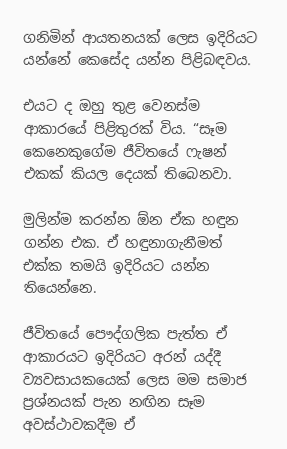ගනිමින් ආයතනයක් ලෙස ඉදිරියට යන්නේ කෙසේද යන්න පිළිබඳවය.

එයට ද ඔහු තුළ වෙනස්ම ආකාරයේ පිළිතුරක් විය. “සෑම කෙනෙකුගේම ජීවිතයේ ෆැෂන් එකක් කියල දෙයක් තිබෙනවා.

මුලින්ම කරන්න ඕන ඒක හඳුන ගන්න එක. ඒ හඳුනාගැනීමත් එක්ක තමයි ඉදිරියට යන්න තියෙන්නෙ.

ජීවිතයේ පෞද්ගලික පැත්ත ඒ ආකාරයට ඉදිරියට අරන් යද්දී ව්‍යවසායකයෙක් ලෙස මම සමාජ ප්‍රශ්නයක් පැන නඟින සෑම අවස්ථාවකදීම ඒ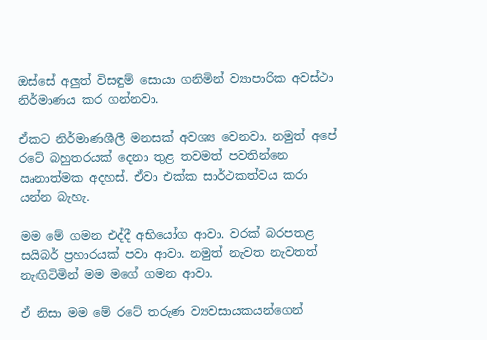ඔස්සේ අලුත් විසඳුම් සොයා ගනිමින් ව්‍යාපාරික අවස්ථා නිර්මාණය කර ගන්නවා.

ඒකට නිර්මාණශීලී මනසක් අවශ්‍ය වෙනවා. නමුත් අපේ රටේ බහුතරයක් දෙනා තුළ තවමත් පවතින්නෙ ඍනාත්මක අදහස්. ඒවා එක්ක සාර්ථකත්වය කරා යන්න බැහැ.

මම මේ ගමන එද්දී අභියෝග ආවා. වරක් බරපතළ සයිබර් ප්‍රහාරයක් පවා ආවා. නමුත් නැවත නැවතත් නැඟිටිමින් මම මගේ ගමන ආවා.

ඒ නිසා මම මේ රටේ තරුණ ව්‍යවසායකයන්ගෙන්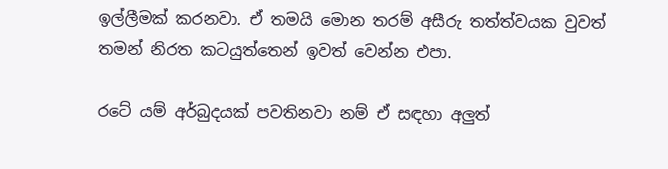ඉල්ලීමක් කරනවා. ඒ තමයි මොන තරම් අසීරු තත්ත්වයක වුවත් තමන් නිරත කටයුත්තෙන් ඉවත් වෙන්න එපා.

රටේ යම් අර්බුදයක් පවතිනවා නම් ඒ සඳහා අලුත්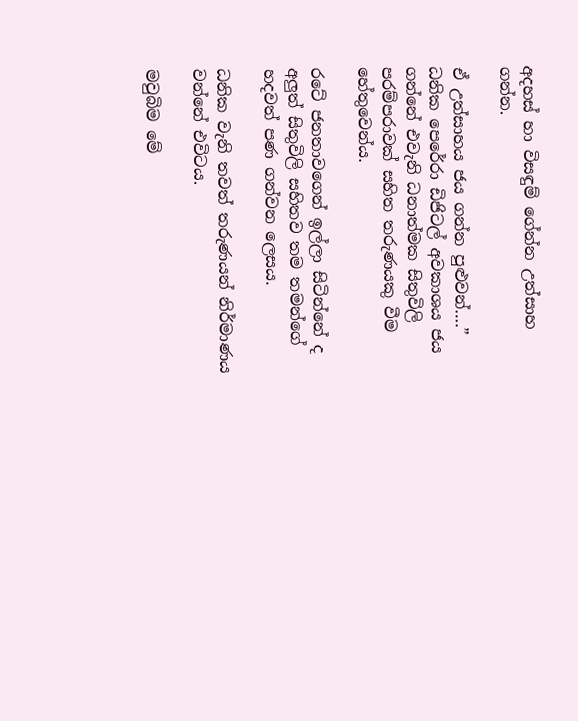අදහස් හා විසඳුම් ගේන්න උත්සාහ ගන්න.

ඒ උත්සාහය ජය ගන්න පුළුවන්….” ධනික පෙරේරා ඩිජිටල් අවකාශය ජය ගන්නේ එවැනි ධනාත්මක සිතුවිලි පරම්පරාවක් සහිත තරුණයකු වීම හේතුවෙන්ය.

රටේ ජනතාවගෙන් ඉල්ලා සිටින්නේ ද අලුත් සිතුවිලි සහිතව තම තමන්ගේ හදවත් පණ ගන්වන ලෙසය.

ධනික වැනි තවත් තරුණයන් නිර්මාණය වන්නේ එවිටය.

මවුබිම මේ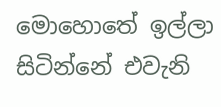මොහොතේ ඉල්ලා සිටින්නේ එවැනි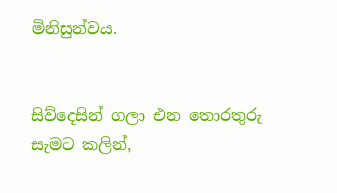මිනිසුන්වය.


සිව්දෙසින් ගලා එන තොරතුරු සැමට කලින්,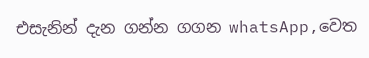එසැනින් දැන ගන්න ගගන whatsApp,වෙත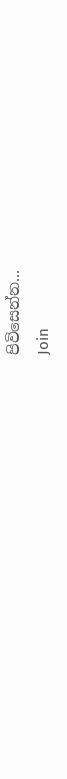පිවිසෙන්න...
Join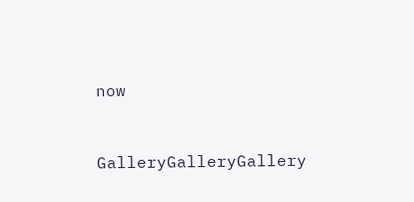now


GalleryGalleryGallery